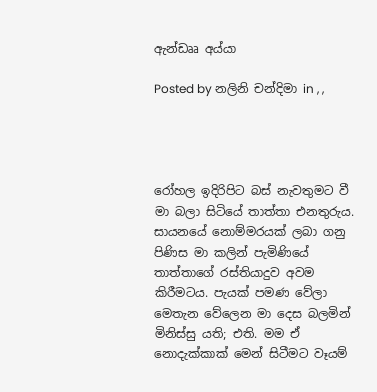ඇන්ඩෲ අය්යා

Posted by නලිනි චන්දිමා in , ,




රෝහල ඉදිරිපිට බස් නැවතුමට වී මා බලා සිටියේ තාත්තා එනතුරුය. සායනයේ නොම්මරයක් ලබා ගනු පිණිස මා කලින් පැමිණියේ තාත්තාගේ රස්තියාදුව අවම කිරීමටය. පැයක් පමණ වේලා මෙතැන වේලෙන මා දෙස බලමින් මිනිස්සු යති; එති. මම ඒ නොදැක්කාක් මෙන් සිටීමට වෑයම්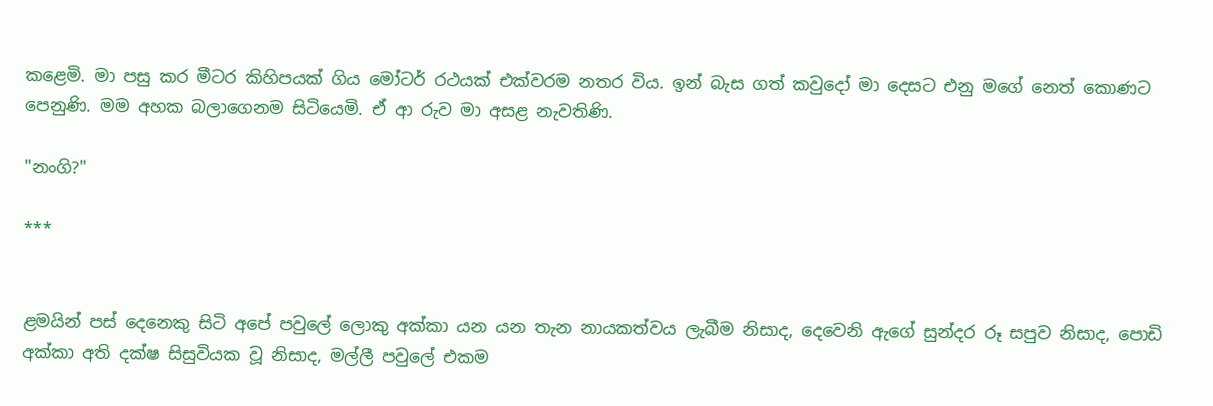කළෙමි. මා පසු කර මීටර කිහිපයක් ගිය මෝටර් රථයක් එක්වරම නතර විය. ඉන් බැස ගත් කවුදෝ මා දෙසට එනු මගේ නෙත් කොණට පෙනුණි. මම අහක බලාගෙනම සිටියෙමි. ඒ ආ රුව මා අසළ නැවතිණි.

"නංගි?"

***


ළමයින් පස් දෙනෙකු සිටි අපේ පවුලේ ලොකු අක්කා යන යන තැන නායකත්වය ලැබීම නිසාද, දෙවෙනි ඇගේ සුන්දර රූ සපුව නිසාද, පොඩි අක්කා අති දක්ෂ සිසුවියක වූ නිසාද, මල්ලී පවුලේ එකම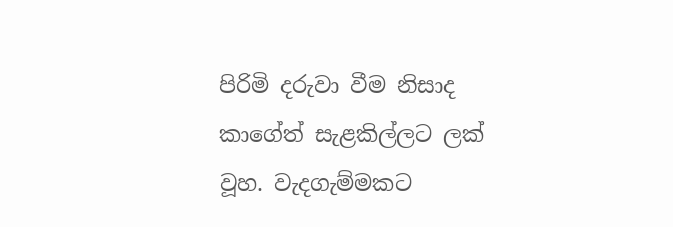පිරිමි දරුවා වීම නිසාද කාගේත් සැළකිල්ලට ලක් වූහ. වැදගැම්මකට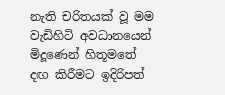නැති චරිතයක් වූ මම වැඩිහිටි අවධානයෙන් මිදූණෙන් හිතූමතේ දඟ කිරීමට ඉදිරිපත්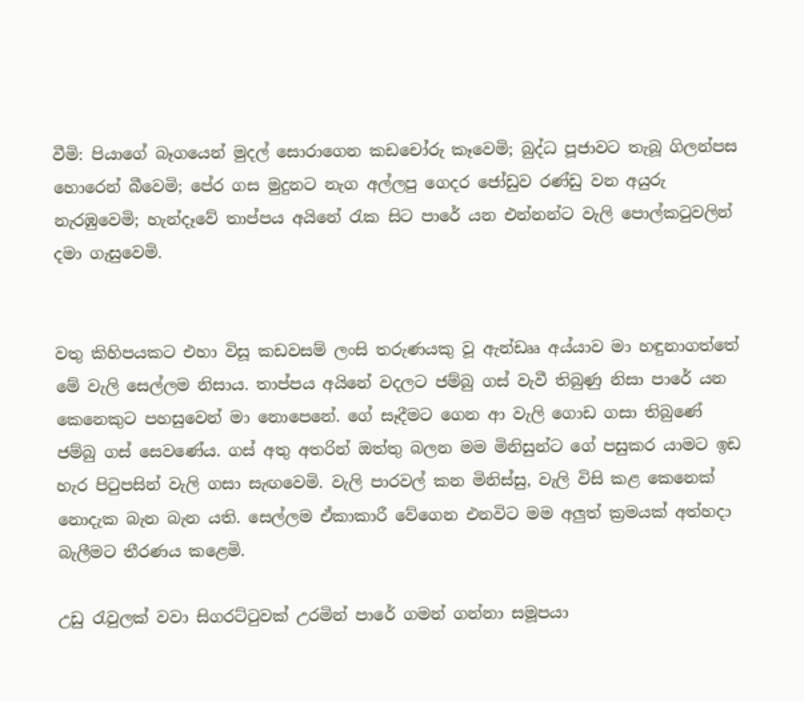වීමි: පියාගේ බෑගයෙන් මුදල් සොරාගෙන කඩචෝරු කෑවෙමි; බුද්ධ පූජාවට තැබූ ගිලන්පස හොරෙන් බීවෙමි; පේර ගස මුදුනට නැග අල්ලපු ගෙදර ජෝඩුව රණ්ඩු වන අයුරු නැරඹුවෙමි; හැන්දෑවේ තාප්පය අයිනේ රැක සිට පාරේ යන එන්නන්ට වැලි පොල්කටුවලින් දමා ගැසුවෙමි.


වතු කිහිපයකට එහා විසූ කඩවසම් ලංසි තරුණයකු වූ ඇන්ඩෲ අය්යාව මා හඳුනාගත්තේ මේ වැලි සෙල්ලම නිසාය. තාප්පය අයිනේ වදලට ජම්බු ගස් වැවී තිබුණු නිසා පාරේ යන කෙනෙකුට පහසුවෙන් මා නොපෙනේ. ගේ සෑදීමට ගෙන ආ වැලි ගොඩ ගසා තිබුණේ ජම්බු ගස් සෙවණේය. ගස් අතු අතරින් ඔත්තු බලන මම මිනිසුන්ට ගේ පසුකර යාමට ඉඩ හැර පිටුපසින් වැලි ගසා සැඟවෙමි. වැලි පාරවල් කන මිනිස්සු, වැලි විසි කළ කෙනෙක් නොදැක බැන බැන යති. සෙල්ලම ඒකාකාරී වේගෙන එනවිට මම අලුත් ක්‍රමයක් අත්හදා බැලීමට තීරණය කළෙමි.

උඩු රැවුලක් වවා සිගරට්ටුවක් උරමින් පාරේ ගමන් ගන්නා සමූපයා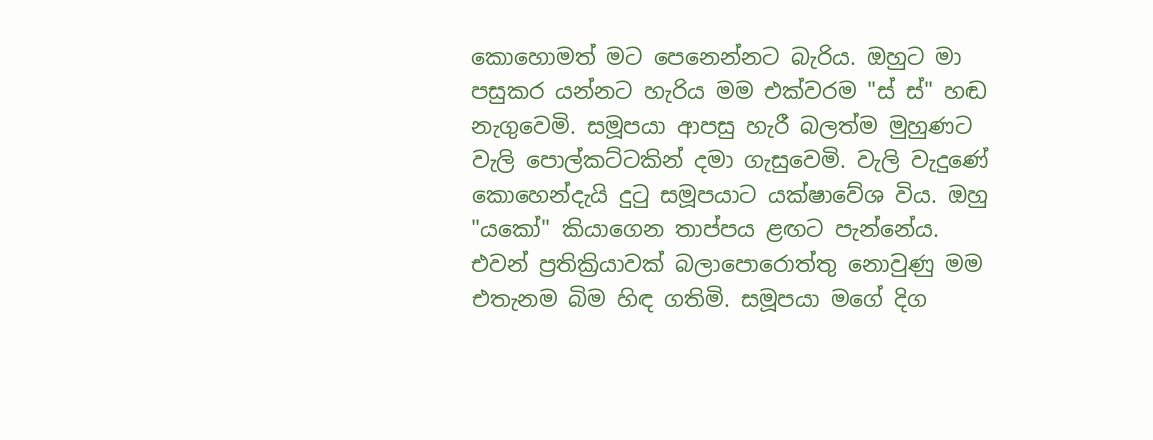කොහොමත් මට පෙනෙන්නට බැරිය. ඔහුට මා පසුකර යන්නට හැරිය මම එක්වරම "ස් ස්" හඬ නැගුවෙමි. සමූපයා ආපසු හැරී බලත්ම මුහුණට වැලි පොල්කට්ටකින් දමා ගැසුවෙමි. වැලි වැදුණේ කොහෙන්දැයි දුටු සමූපයාට යක්ෂාවේශ විය. ඔහු "යකෝ" කියාගෙන තාප්පය ළඟට පැන්නේය. එවන් ප්‍රතික්‍රියාවක් බලාපොරොත්තු නොවුණු මම එතැනම බිම හිඳ ගතිමි. සමූපයා මගේ දිග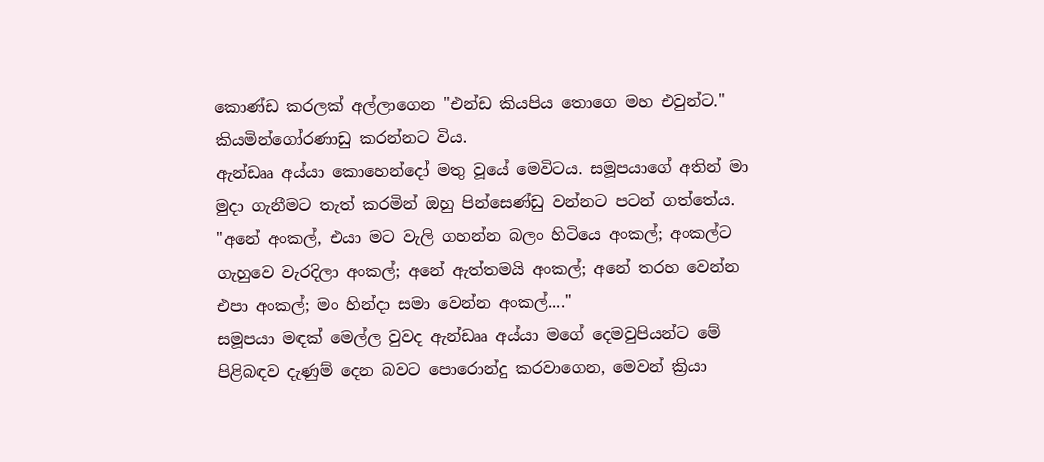කොණ්ඩ කරලක් අල්ලාගෙන "එන්ඩ කියපිය තොගෙ මහ එවුන්ට." කියමින්ගෝරණාඩු කරන්නට විය.
ඇන්ඩෲ අය්යා කොහෙන්දෝ මතු වූයේ මෙවිටය. සමූපයාගේ අතින් මා මුදා ගැනීමට තැත් කරමින් ඔහු පින්සෙණ්ඩු වන්නට පටන් ගත්තේය. "අනේ අංකල්, එයා මට වැලි ගහන්න බලං හිටියෙ අංකල්; අංකල්ට ගැහුවෙ වැරදිලා අංකල්; අනේ ඇත්තමයි අංකල්; අනේ තරහ වෙන්න එපා අංකල්; මං හින්දා සමා වෙන්න අංකල්...."
සමූපයා මඳක් මෙල්ල වුවද ඇන්ඩෲ අය්යා මගේ දෙමවුපියන්ට මේ පිළිබඳව දැණුම් දෙන බවට පොරොන්දු කරවාගෙන, මෙවන් ක්‍රියා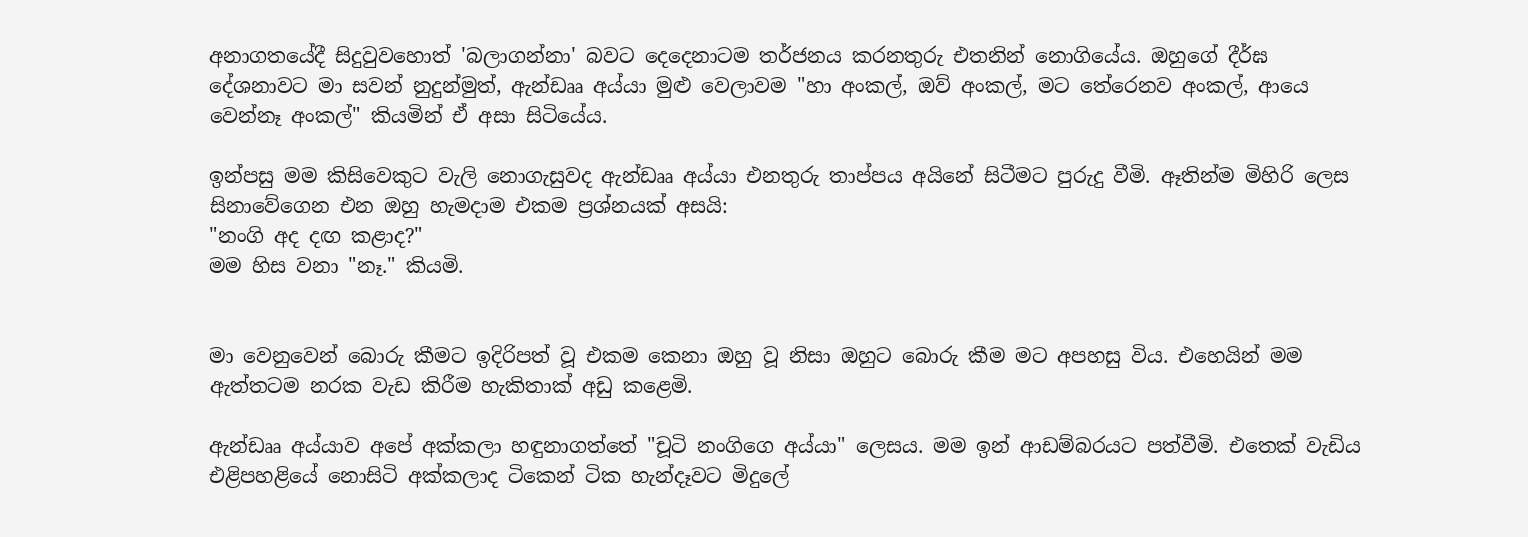අනාගතයේදී සිදුවුවහොත් 'බලාගන්නා' බවට දෙදෙනාටම තර්ජනය කරනතුරු එතනින් නොගියේය. ඔහුගේ දීර්ඝ දේශනාවට මා සවන් නුදුන්මුත්, ඇන්ඩෲ අය්යා මුළු වෙලාවම "හා අංකල්, ඔව් අංකල්, මට තේරෙනව අංකල්, ආයෙ වෙන්නෑ අංකල්" කියමින් ඒ අසා සිටියේය.

ඉන්පසු මම කිසිවෙකුට වැලි නොගැසුවද ඇන්ඩෲ අය්යා එනතුරු තාප්පය අයිනේ සිටීමට පුරුදු වීමි. ඈතින්ම මිහිරි ලෙස සිනාවේගෙන එන ඔහු හැමදාම එකම ප්‍රශ්නයක් අසයි:
"නංගි අද දඟ කළාද?"
මම හිස වනා "නෑ." කියමි.


මා වෙනුවෙන් බොරු කීමට ඉදිරිපත් වූ එකම කෙනා ඔහු වූ නිසා ඔහුට බොරු කීම මට අපහසු විය. එහෙයින් මම ඇත්තටම නරක වැඩ කිරීම හැකිතාක් අඩු කළෙමි.

ඇන්ඩෲ අය්යාව අපේ අක්කලා හඳුනාගත්තේ "චූටි නංගිගෙ අය්යා" ලෙසය. මම ඉන් ආඩම්බරයට පත්වීමි. එතෙක් වැඩිය එළිපහළියේ නොසිටි අක්කලාද ටිකෙන් ටික හැන්දෑවට මිදුලේ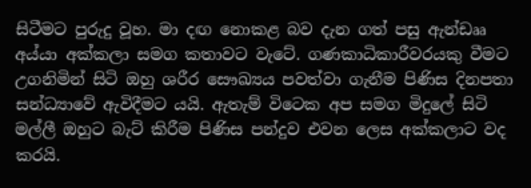සිටීමට පුරුදු වූහ. මා දඟ නොකළ බව දැන ගත් පසු ඇන්ඩෲ අය්යා අක්කලා සමග කතාවට වැටේ. ගණකාධිකාරීවරයකු වීමට උගනිමින් සිටි ඔහු ශරීර සෞඛ්‍යය පවත්වා ගැනීම පිණිස දිනපතා සන්ධ්‍යාවේ ඇවිදීමට යයි. ඇතැම් විටෙක අප සමග මිදුලේ සිටි මල්ලී ඔහුට බැට් කිරීම පිණිස පන්දුව එවන ලෙස අක්කලාට වද කරයි.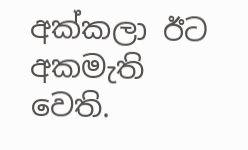අක්කලා ඊට අකමැති වෙති.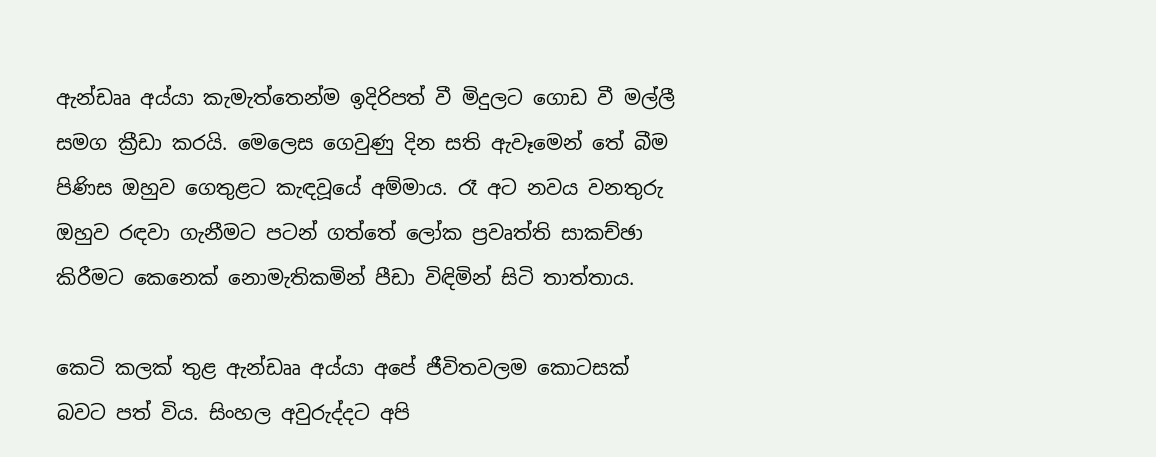ඇන්ඩෲ අය්යා කැමැත්තෙන්ම ඉදිරිපත් වී මිදුලට ගොඩ වී මල්ලී සමග ක්‍රීඩා කරයි. මෙලෙස ගෙවුණු දින සති ඇවෑමෙන් තේ බීම පිණිස ඔහුව ගෙතුළට කැඳවූයේ අම්මාය. රෑ අට නවය වනතුරු ඔහුව රඳවා ගැනීමට පටන් ගත්තේ ලෝක ප්‍රවෘත්ති සාකච්ඡා කිරීමට කෙනෙක් නොමැතිකමින් පීඩා විඳිමින් සිටි තාත්තාය.

කෙටි කලක් තුළ ඇන්ඩෲ අය්යා අපේ ජීවිතවලම කොටසක් බවට පත් විය. සිංහල අවුරුද්දට අපි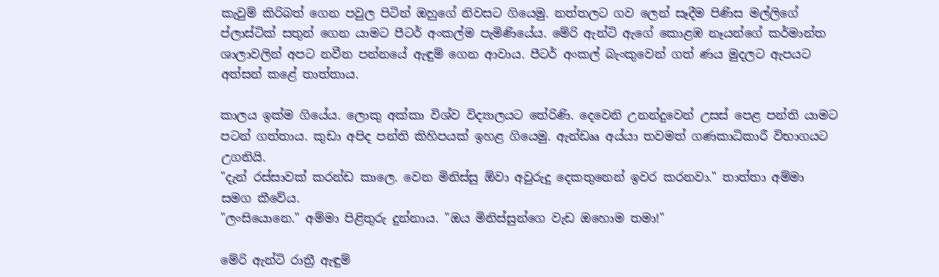කැවුම් කිරිබත් ගෙන පවුල පිටින් ඔහුගේ නිවසට ගියෙමු. නත්තලට ගව ලෙන් සෑදීම පිණිස මල්ලිගේ ප්ලාස්ටික් සතුන් ගෙන යාමට පීටර් අංකල්ම පැමිණියේය. මේරි ඇන්ටි ඇගේ කොළඹ නෑයන්ගේ කර්මාන්ත ශාලාවලින් අපට නවීන පන්නයේ ඇඳුම් ගෙන ආවාය. පීටර් අංකල් බැංකුවෙන් ගත් ණය මුදලට ඇපයට අත්සන් කළේ තාත්තාය.

කාලය ඉක්ම ගියේය. ලොකු අක්කා විශ්ව විද්‍යාලයට තේරිණි. දෙවෙනි උනන්දුවෙන් උසස් පෙළ පන්ති යාමට පටන් ගත්තාය. කුඩා අපිද පන්ති කිහිපයක් ඉහළ ගියෙමු. ඇන්ඩෲ අය්යා තවමත් ගණකාධිකාරී විභාගයට උගනියි.
"දැන් රස්සාවක් කරන්ඩ කාලෙ. වෙන මිනිස්සු ඕවා අවුරුදු දෙකතුනෙන් ඉවර කරනවා." තාත්තා අම්මා සමග කීවේය.
"ලංසියොනෙ." අම්මා පිළිතුරු දුන්නාය. "ඔය මිනිස්සුන්ගෙ වැඩ ඔහොම තමා!"

මේරි ඇන්ටි රාත්‍රී ඇඳුම්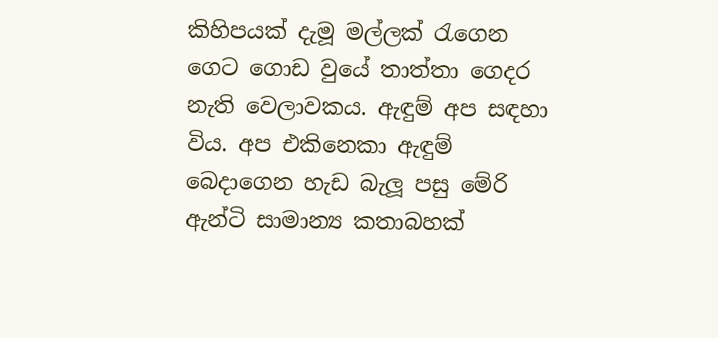කිහිපයක් දැමූ මල්ලක් රැගෙන ගෙට ගොඩ වුයේ තාත්තා ගෙදර නැති වෙලාවකය. ඇඳුම් අප සඳහා විය. අප එකිනෙකා ඇඳුම් බෙදාගෙන හැඩ බැලූ පසු මේරි ඇන්ටි සාමාන්‍ය කතාබහක්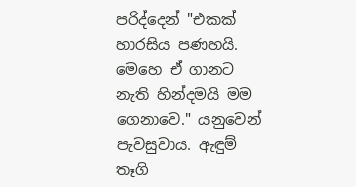පරිද්දෙන් "එකක් හාරසිය පණහයි. මෙහෙ ඒ ගානට නැති හින්දමයි මම ගෙනාවෙ." යනුවෙන් පැවසුවාය. ඇඳුම් තෑගි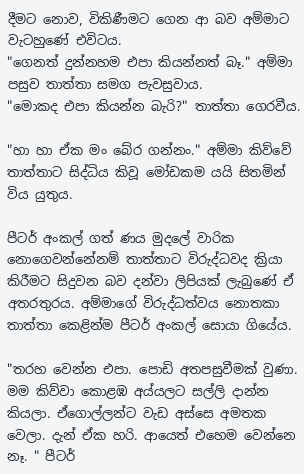දීමට නොව, විකිණීමට ගෙන ආ බව අම්මාට වැටහුණේ එවිටය.
"ගෙනත් දුන්නහම එපා කියන්නත් බෑ." අම්මා පසුව තාත්තා සමග පැවසුවාය.
"මොකද එපා කියන්න බැරි?" තාත්තා ගෙරවීය.

"හා හා ඒක මං බේර ගන්නං." අම්මා කිව්වේ තාත්තාට සිද්ධිය කිවූ මෝඩකම යයි සිතමින් විය යුතුය.

පීටර් අංකල් ගත් ණය මුදලේ වාරික  නොගෙවන්නේනම් තාත්තාට විරුද්ධවද ක්‍රියා කිරීමට සිදුවන බව දන්වා ලිපියක් ලැබුණේ ඒ අතරතුරය. අම්මාගේ විරුද්ධත්වය නොතකා තාත්තා කෙළින්ම පීටර් අංකල් සොයා ගියේය.

"තරහ වෙන්න එපා. පොඩි අතපසුවීමක් වුණා. මම කිව්වා කොළඹ අය්යලට සල්ලි දාන්න කියලා. ඒගොල්ලන්ට වැඩ අස්සෙ අමතක වෙලා. දැන් ඒක හරි. ආයෙත් එහෙම වෙන්නෙ නෑ. " පීටර්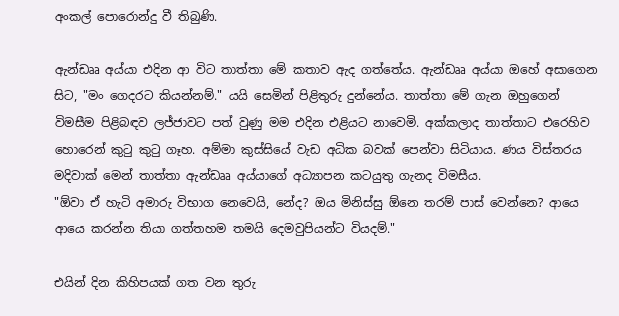අංකල් පොරොන්දු වී තිබුණි.

ඇන්ඩෲ අය්යා එදින ආ විට තාත්තා මේ කතාව ඇද ගත්තේය. ඇන්ඩෲ අය්යා ඔහේ අසාගෙන සිට, "මං ගෙදරට කියන්නම්." යයි සෙමින් පිළිතුරු දුන්නේය. තාත්තා මේ ගැන ඔහුගෙන් විමසීම පිළිබඳව ලජ්ජාවට පත් වුණු මම එදින එළියට නාවෙමි. අක්කලාද තාත්තාට එරෙහිව හොරෙන් කුටු කුටු ගෑහ. අම්මා කුස්සියේ වැඩ අධික බවක් පෙන්වා සිටියාය. ණය විස්තරය මදිවාක් මෙන් තාත්තා ඇන්ඩෲ අය්යාගේ අධ්‍යාපන කටයුතු ගැනද විමසීය.
"ඕවා ඒ හැටි අමාරු විභාග නෙවෙයි, නේද? ඔය මිනිස්සු ඕනෙ තරම් පාස් වෙන්නෙ? ආයෙ ආයෙ කරන්න තියා ගත්තහම තමයි දෙමවුපියන්ට වියදම්."

එයින් දින කිහිපයක් ගත වන තුරු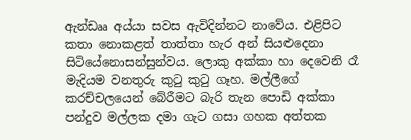ඇන්ඩෲ අය්යා සවස ඇවිදින්නට නාවේය. එළිපිට කතා නොකළත් තාත්තා හැර අන් සියළුදෙනා සිටියේනොසන්සුන්වය. ලොකු අක්කා හා දෙවෙනි රෑ මැදියම වනතුරු කුටු කුටු ගෑහ. මල්ලීගේ කරච්චලයෙන් බේරීමට බැරි තැන පොඩි අක්කා පන්දුව මල්ලක දමා ගැට ගසා ගහක අත්තක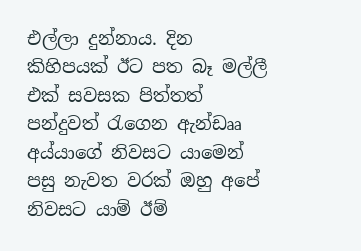එල්ලා දුන්නාය. දින කිහිපයක් ඊට පත බෑ මල්ලී එක් සවසක පිත්තත් පන්දුවත් රැගෙන ඇන්ඩෲ අය්යාගේ නිවසට යාමෙන් පසු නැවත වරක් ඔහු අපේ නිවසට යාම් ඊම්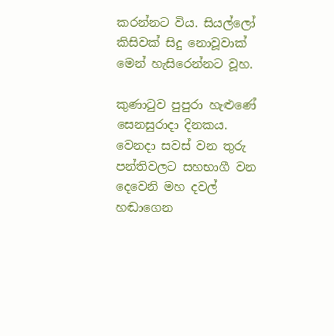කරන්නට විය. සියල්ලෝ කිසිවක් සිදු නොවූවාක් මෙන් හැසිරෙන්නට වූහ.

කුණාටුව පුපුරා හැළුණේ සෙනසුරාදා දිනකය. වෙනදා සවස් වන තුරු පන්තිවලට සහභාගී වන දෙවෙනි මහ දවල් හඬාගෙන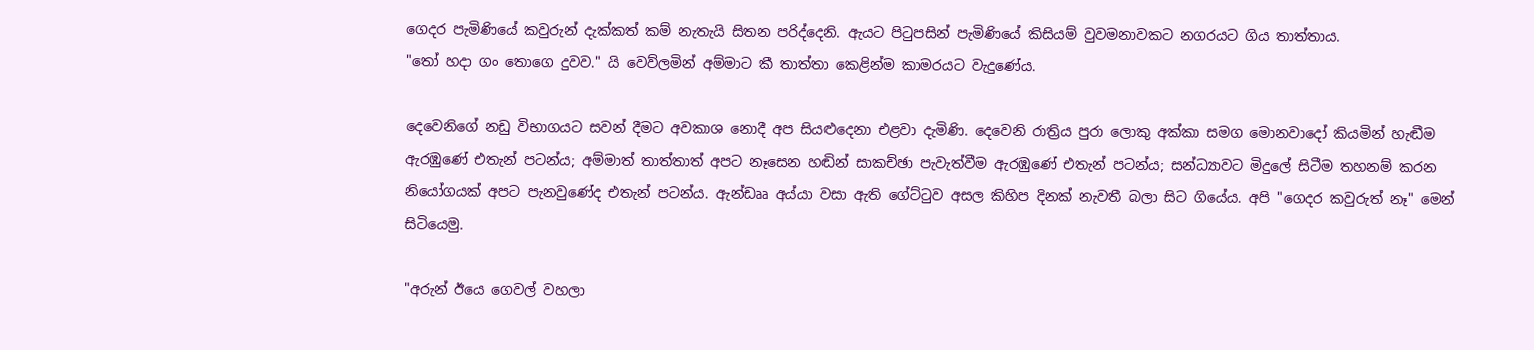ගෙදර පැමිණියේ කවුරුන් දැක්කත් කම් නැතැයි සිතන පරිද්දෙනි. ඇයට පිටුපසින් පැමිණියේ කිසියම් වුවමනාවකට නගරයට ගිය තාත්තාය.
"තෝ හදා ගං තොගෙ දුවව." යි වෙව්ලමින් අම්මාට කී තාත්තා කෙළින්ම කාමරයට වැදුණේය.

දෙවෙනිගේ නඩු විභාගයට සවන් දීමට අවකාශ නොදී අප සියළුදෙනා එළවා දැමිණි. දෙවෙනි රාත්‍රිය පුරා ලොකු අක්කා සමග මොනවාදෝ කියමින් හැඬීම  ඇරඹුණේ එතැන් පටන්ය; අම්මාත් තාත්තාත් අපට නෑසෙන හඬින් සාකච්ඡා පැවැත්වීම ඇරඹුණේ එතැන් පටන්ය; සන්ධ්‍යාවට මිදුලේ සිටීම තහනම් කරන නියෝගයක් අපට පැනවුණේද එතැන් පටන්ය. ඇන්ඩෲ අය්යා වසා ඇති ගේට්ටුව අසල කිහිප දිනක් නැවතී බලා සිට ගියේය. අපි "ගෙදර කවුරුත් නෑ" මෙන් සිටියෙමු.

"අරුන් ඊයෙ ගෙවල් වහලා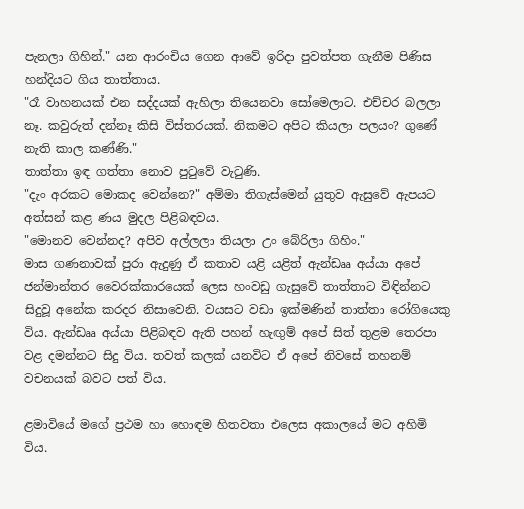පැනලා ගිහින්." යන ආරංචිය ගෙන ආවේ ඉරිදා පුවත්පත ගැනීම පිණිස හන්දියට ගිය තාත්තාය.
"රෑ වාහනයක් එන සද්දයක් ඇහිලා තියෙනවා සෝමෙලාට. එච්චර බලලා නෑ. කවුරුත් දන්නෑ කිසි විස්තරයක්. නිකමට අපිට කියලා පලයං? ගුණේ නැති කාල කණ්ණි."
තාත්තා ඉඳ ගත්තා නොව පුටුවේ වැටුණි.
"දැං අරකට මොකද වෙන්නෙ?" අම්මා තිගැස්මෙන් යුතුව ඇසුවේ ඇපයට අත්සන් කළ ණය මුදල පිළිබඳවය.
"මොනව වෙන්නද? අපිව අල්ලලා තියලා උං බේරිලා ගිහිං."
මාස ගණනාවක් පුරා ඇදුණු ඒ කතාව යළි යළිත් ඇන්ඩෲ අය්යා අපේ ජන්මාන්තර වෛරක්කාරයෙක් ලෙස හංවඩු ගැසුවේ තාත්තාට විඳින්නට සිදුවූ අනේක කරදර නිසාවෙනි. වයසට වඩා ඉක්මණින් තාත්තා රෝගියෙකු විය. ඇන්ඩෲ අය්යා පිළිබඳව ඇති පහන් හැඟුම් අපේ සිත් තුළම තෙරපා වළ දමන්නට සිදු විය. තවත් කලක් යනවිට ඒ අපේ නිවසේ තහනම් වචනයක් බවට පත් විය.

ළමාවියේ මගේ ප්‍රථම හා හොඳම හිතවතා එලෙස අකාලයේ මට අහිමි විය.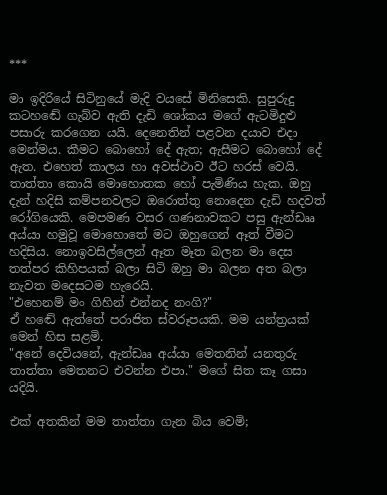***

මා ඉදිරියේ සිටිනුයේ මැදි වයසේ මිනිසෙකි. සුපුරුදු කටහඬේ ගැබ්ව ඇති දැඩි ශෝකය මගේ ඇටමිදුළු පසාරු කරගෙන යයි. දෙනෙතින් පළවන දයාව එදා මෙන්මය. කීමට බොහෝ දේ ඇත; ඇසීමට බොහෝ දේ ඇත. එහෙත් කාලය හා අවස්ථාව ඊට හරස් වෙයි. තාත්තා කොයි මොහොතක හෝ පැමිණිය හැක. ඔහු දැන් හදිසි කම්පනවලට ඔරොත්තු නොදෙන දැඩි හදවත් රෝගියෙකි. මෙපමණ වසර ගණනාවකට පසු ඇන්ඩෲ අය්යා හමුවූ මොහොතේ මට ඔහුගෙන් ඈත් වීමට හදිසිය. නොඉවසිල්ලෙන් ඈත මෑත බලන මා දෙස තත්පර කිහිපයක් බලා සිටි ඔහු මා බලන අත බලා නැවත මදෙසටම හැරෙයි.
"එහෙනම් මං ගිහින් එන්නද නංගි?"
ඒ හඬේ ඇත්තේ පරාජිත ස්වරූපයකි. මම යන්ත්‍රයක් මෙන් හිස සළමි.
"අනේ දෙවියනේ, ඇන්ඩෲ අය්යා මෙතනින් යනතුරු තාත්තා මෙතනට එවන්න එපා." මගේ සිත කෑ ගසා යදියි.

එක් අතකින් මම තාත්තා ගැන බිය වෙමි;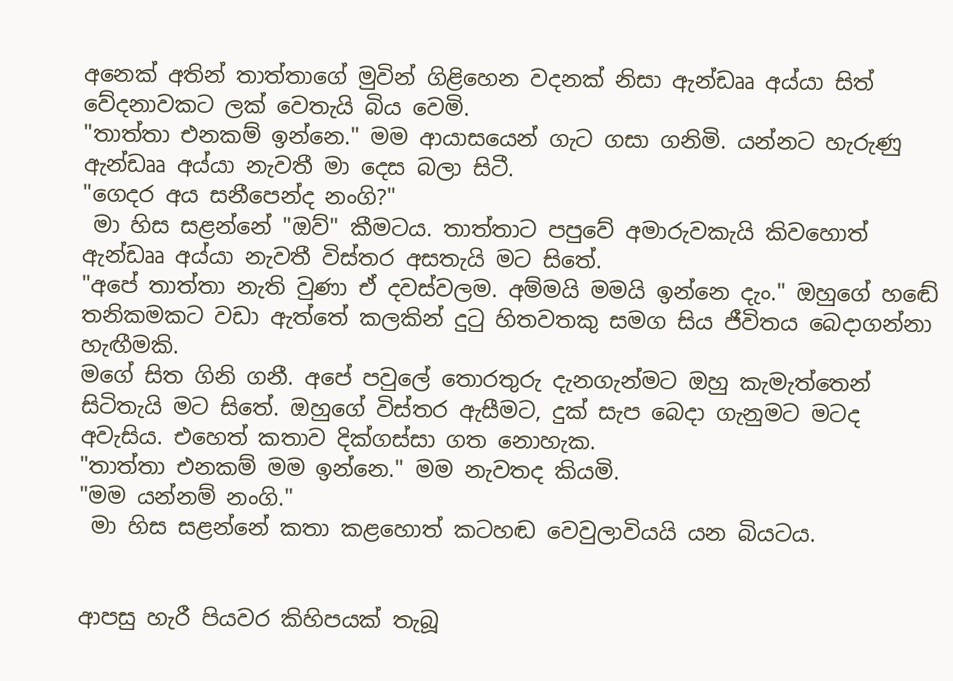අනෙක් අතින් තාත්තාගේ මුවින් ගිළිහෙන වදනක් නිසා ඇන්ඩෲ අය්යා සිත් වේදනාවකට ලක් වෙතැයි බිය වෙමි.
"තාත්තා එනකම් ඉන්නෙ." මම ආයාසයෙන් ගැට ගසා ගනිමි. යන්නට හැරුණු ඇන්ඩෲ අය්යා නැවතී මා දෙස බලා සිටී.
"ගෙදර අය සනීපෙන්ද නංගි?"
 මා හිස සළන්නේ "ඔව්" කීමටය. තාත්තාට පපුවේ අමාරුවකැයි කිවහොත් ඇන්ඩෲ අය්යා නැවතී විස්තර අසතැයි මට සිතේ.
"අපේ තාත්තා නැති වුණා ඒ දවස්වලම. අම්මයි මමයි ඉන්නෙ දැං." ඔහුගේ හඬේ තනිකමකට වඩා ඇත්තේ කලකින් දුටු හිතවතකු සමග සිය ජීවිතය බෙදාගන්නා හැඟීමකි.
මගේ සිත ගිනි ගනී. අපේ පවුලේ තොරතුරු දැනගැන්මට ඔහු කැමැත්තෙන් සිටිතැයි මට සිතේ. ඔහුගේ විස්තර ඇසීමට, දුක් සැප බෙදා ගැනුමට මටද අවැසිය. එහෙත් කතාව දික්ගස්සා ගත නොහැක.
"තාත්තා එනකම් මම ඉන්නෙ." මම නැවතද කියමි.
"මම යන්නම් නංගි."
 මා හිස සළන්නේ කතා කළහොත් කටහඬ වෙවුලාවියයි යන බියටය.


ආපසු හැරී පියවර කිහිපයක් තැබූ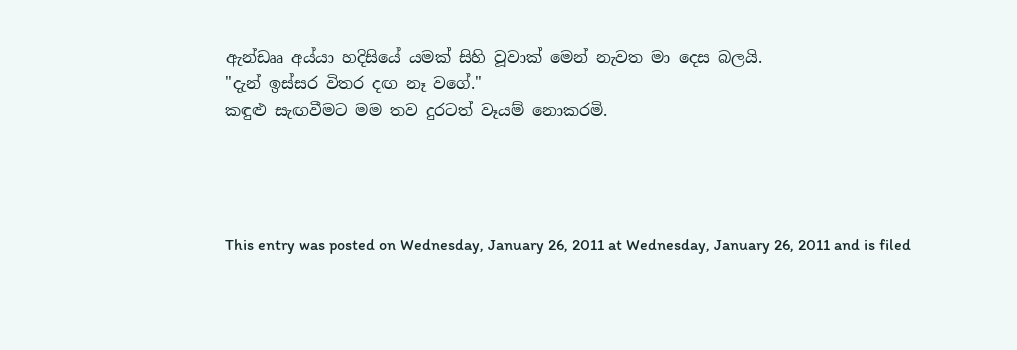ඇන්ඩෲ අය්යා හදිසියේ යමක් සිහි වූවාක් මෙන් නැවත මා දෙස බලයි.
"දැන් ඉස්සර විතර දඟ නෑ වගේ."
කඳුළු සැඟවීමට මම තව දුරටත් වෑයම් නොකරමි.




This entry was posted on Wednesday, January 26, 2011 at Wednesday, January 26, 2011 and is filed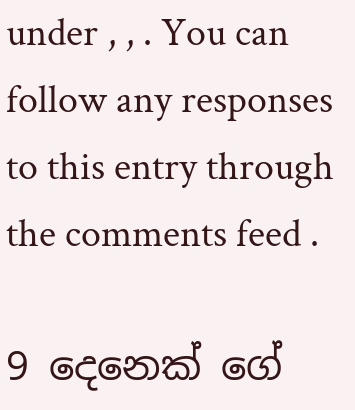under , , . You can follow any responses to this entry through the comments feed .

9 දෙනෙක් ගේ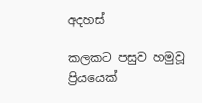අදහස්

කලකට පසුව හමුවූ ප්‍රියයෙක්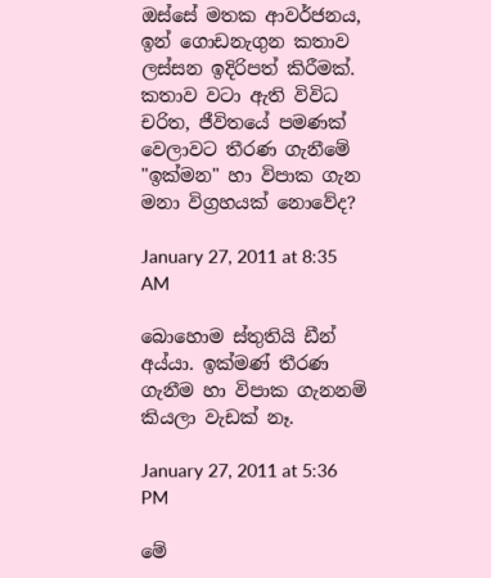ඔස්සේ මතක ආවර්ජනය, ඉන් ගොඩනැගුන කතාව ලස්සන ඉදිරිපත් කිරීමක්. කතාව වටා ඇති විවිධ චරිත, ජීවිතයේ පමණක් වෙලාවට තීරණ ගැනීමේ "ඉක්මන" හා විපාක ගැන මනා විග්‍රහයක් නොවේද?

January 27, 2011 at 8:35 AM

බොහොම ස්තුතියි ඩීන් අය්යා. ඉක්මණ් තීරණ ගැනීම හා විපාක ගැනනම් කියලා වැඩක් නෑ.

January 27, 2011 at 5:36 PM

මේ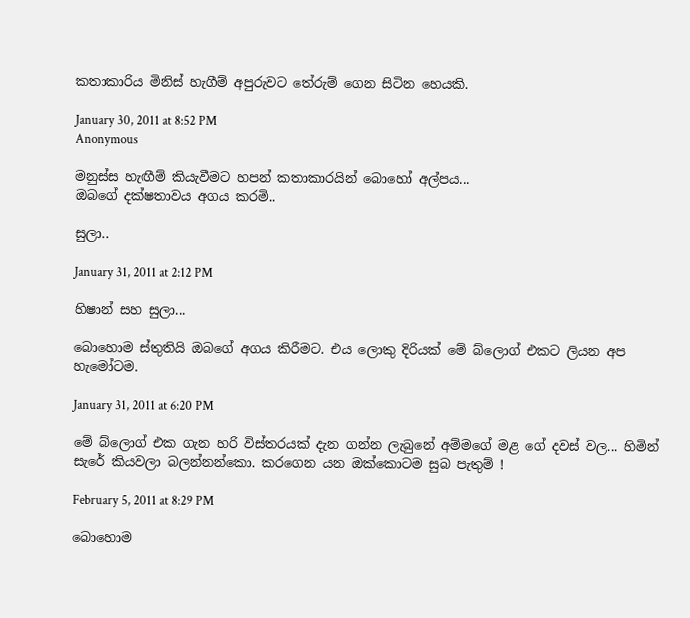කතාකාරිය මිනිස් හැගීම් අපුරුවට තේරුම් ගෙන සිටින හෙයකි.

January 30, 2011 at 8:52 PM
Anonymous

මනුස්ස හැඟීම් කියැවීමට හපන් කතාකාරයින් බොහෝ අල්පය...
ඔබගේ දක්ෂතාවය අගය කරමි..

සුලා..

January 31, 2011 at 2:12 PM

හිෂාන් සහ සුලා...

බොහොම ස්තුතියි ඔබගේ අගය කිරීමට. එය ලොකු දිරියක් මේ බ්ලොග් එකට ලියන අප හැමෝටම.

January 31, 2011 at 6:20 PM

මේ බ්ලොග් එක ගැන හරි විස්තරයක් දැන ගන්න ලැබුනේ අම්මගේ මළ ගේ දවස් වල... හිමින් සැරේ කියවලා බලන්නන්කො. කරගෙන යන ඔක්කොටම සුබ පැතුම් !

February 5, 2011 at 8:29 PM

බොහොම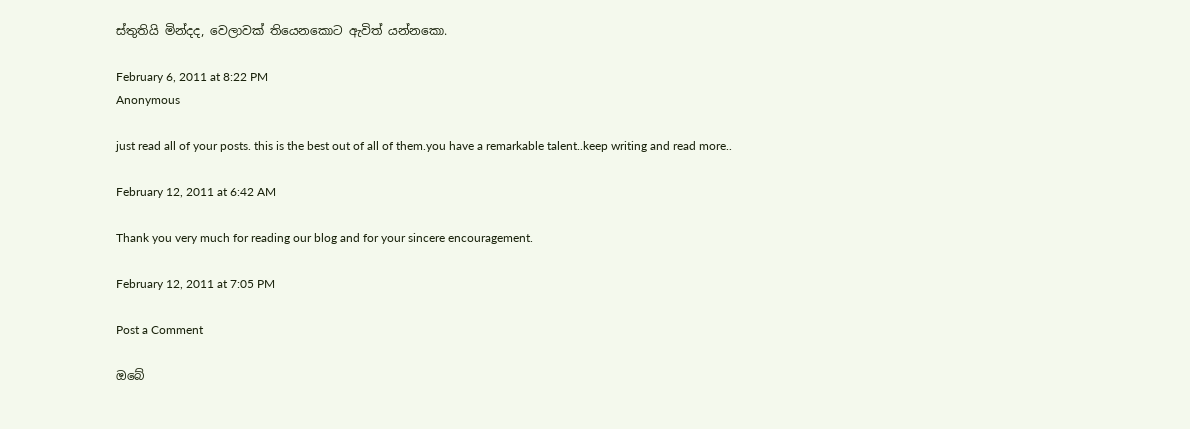ස්තුතියි මින්දද, වෙලාවක් තියෙනකොට ඇවිත් යන්නකො.

February 6, 2011 at 8:22 PM
Anonymous

just read all of your posts. this is the best out of all of them.you have a remarkable talent..keep writing and read more..

February 12, 2011 at 6:42 AM

Thank you very much for reading our blog and for your sincere encouragement.

February 12, 2011 at 7:05 PM

Post a Comment

ඔබේ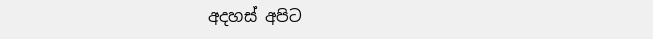අදහස් අපිට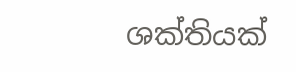ශක්තියක්